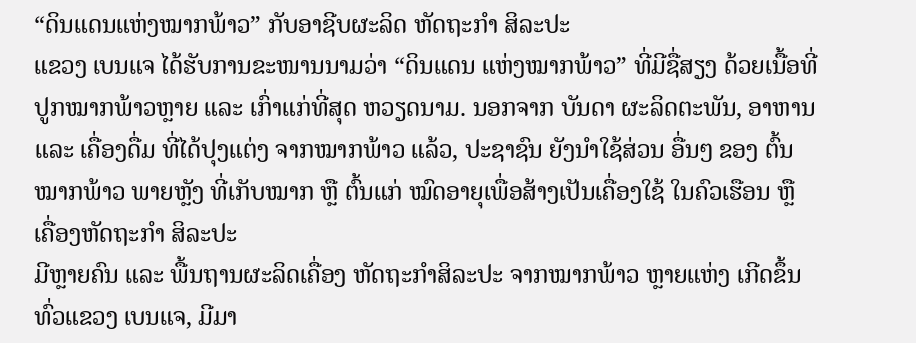“ດິນແດນແຫ່ງໝາກພ້າວ” ກັບອາຊີບຜະລິດ ຫັດຖະກຳ ສິລະປະ
ແຂວງ ເບນແຈ ໄດ້ຮັບການຂະໜານນາມວ່າ “ດິນແດນ ແຫ່ງໝາກພ້າວ” ທີ່ມີຊື່ສຽງ ດ້ວຍເນື້ອທີ່ປູກໝາກພ້າວຫຼາຍ ແລະ ເກົ່າແກ່ທີ່ສຸດ ຫວຽດນາມ. ນອກຈາກ ບັນດາ ຜະລິດຕະພັນ, ອາຫານ ແລະ ເຄື່ອງດື່ມ ທີ່ໄດ້ປຸງແຕ່ງ ຈາກໝາກພ້າວ ແລ້ວ, ປະຊາຊົນ ຍັງນຳໃຊ້ສ່ວນ ອື່ນໆ ຂອງ ຕົ້ນໝາກພ້າວ ພາຍຫຼັງ ທີ່ເກັບໝາກ ຫຼື ຕົ້ນແກ່ ໝົດອາຍຸເພື່ອສ້າງເປັນເຄື່ອງໃຊ້ ໃນຄົວເຮືອນ ຫຼື ເຄື່ອງຫັດຖະກຳ ສິລະປະ
ມີຫຼາຍຄົນ ແລະ ພື້ນຖານຜະລິດເຄື່ອງ ຫັດຖະກຳສິລະປະ ຈາກໝາກພ້າວ ຫຼາຍແຫ່ງ ເກີດຂຶ້ນທົ່ວແຂວງ ເບນແຈ, ມີມາ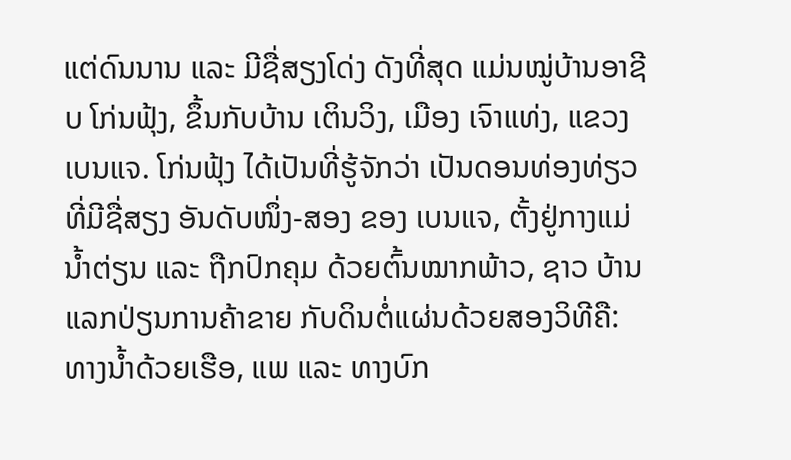ແຕ່ດົນນານ ແລະ ມີຊື່ສຽງໂດ່ງ ດັງທີ່ສຸດ ແມ່ນໝູ່ບ້ານອາຊີບ ໂກ່ນຟຸ້ງ, ຂຶ້ນກັບບ້ານ ເຕິນວິງ, ເມືອງ ເຈົາແທ່ງ, ແຂວງ ເບນແຈ. ໂກ່ນຟຸ້ງ ໄດ້ເປັນທີ່ຮູ້ຈັກວ່າ ເປັນດອນທ່ອງທ່ຽວ ທີ່ມີຊື່ສຽງ ອັນດັບໜຶ່ງ-ສອງ ຂອງ ເບນແຈ, ຕັ້ງຢູ່ກາງແມ່ນໍ້າຕ່ຽນ ແລະ ຖືກປົກຄຸມ ດ້ວຍຕົ້ນໝາກພ້າວ, ຊາວ ບ້ານແລກປ່ຽນການຄ້າຂາຍ ກັບດິນຕໍ່ແຜ່ນດ້ວຍສອງວິທີຄື: ທາງນໍ້າດ້ວຍເຮືອ, ແພ ແລະ ທາງບົກ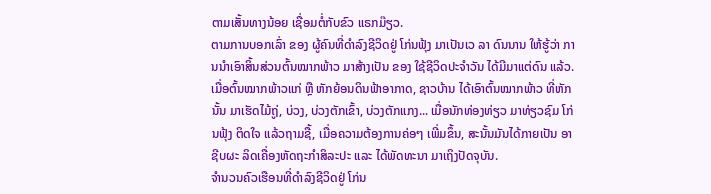ຕາມເສັ້ນທາງນ້ອຍ ເຊື່ອມຕໍ່ກັບຂົວ ແຣກມ໊ຽວ.
ຕາມການບອກເລົ່າ ຂອງ ຜູ້ຄົນທີ່ດຳລົງຊີວິດຢູ່ ໂກ່ນຟຸ້ງ ມາເປັນເວ ລາ ດົນນານ ໃຫ້ຮູ້ວ່າ ການນຳເອົາສິ້ນສ່ວນຕົ້ນໝາກພ້າວ ມາສ້າງເປັນ ຂອງ ໃຊ້ຊີວິດປະຈຳວັນ ໄດ້ມີມາແຕ່ດົນ ແລ້ວ. ເມື່ອຕົ້ນໝາກພ້າວແກ່ ຫຼື ຫັກຍ້ອນດິນຟ້າອາກາດ, ຊາວບ້ານ ໄດ້ເອົາຕົ້ນໝາກພ້າວ ທີ່ຫັກນັ້ນ ມາເຮັດໄມ້ຖູ່, ບ່ວງ, ບ່ວງຕັກເຂົ້າ, ບ່ວງຕັກແກງ... ເມື່ອນັກທ່ອງທ່ຽວ ມາທ່ຽວຊົມ ໂກ່ນຟຸ້ງ ຕິດໃຈ ແລ້ວຖາມຊື້, ເມື່ອຄວາມຕ້ອງການຄ່ອໆ ເພີ່ມຂຶ້ນ, ສະນັ້ນມັນໄດ້ກາຍເປັນ ອາຊີບຜະ ລິດເຄື່ອງຫັດຖະກໍາສິລະປະ ແລະ ໄດ້ພັດທະນາ ມາເຖິງປັດຈຸບັນ.
ຈໍານວນຄົວເຮືອນທີ່ດຳລົງຊີວິດຢູ່ ໂກ່ນ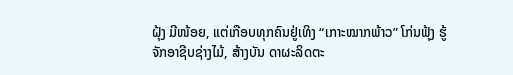ຝຸ້ງ ມີໜ້ອຍ, ແຕ່ເກືອບທຸກຄົນຢູ່ເທິງ “ເກາະໝາກພ້າວ” ໂກ່ນຟຸ້ງ ຮູ້ຈັກອາຊີບຊ່າງໄມ້, ສ້າງບັນ ດາຜະລິດຕະ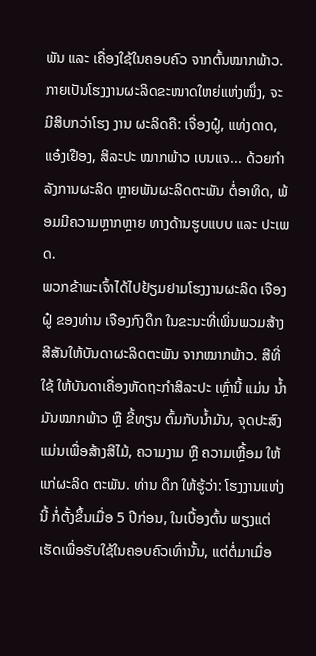ພັນ ແລະ ເຄື່ອງໃຊ້ໃນຄອບຄົວ ຈາກຕົ້ນໝາກພ້າວ. ກາຍເປັນໂຮງງານຜະລິດຂະໜາດໃຫຍ່ແຫ່ງໜຶ່ງ, ຈະມີສິບກວ່າໂຮງ ງານ ຜະລິດຄື: ເຈື່ອງຝູ໋, ແທ່ງດາດ, ແອ໋ງເຢືອງ, ສິລະປະ ໝາກພ້າວ ເບນແຈ... ດ້ວຍກຳລັງການຜະລິດ ຫຼາຍພັນຜະລິດຕະພັນ ຕໍ່ອາທິດ, ພ້ອມມີຄວາມຫຼາກຫຼາຍ ທາງດ້ານຮູບແບບ ແລະ ປະເພດ.
ພວກຂ້າພະເຈົ້າໄດ້ໄປຢ້ຽມຢາມໂຮງງານຜະລິດ ເຈືອງຝູ໋ ຂອງທ່ານ ເຈືອງກົງດຶກ ໃນຂະນະທີ່ເພິ່ນພວມສ້າງສີສັນໃຫ້ບັນດາຜະລິດຕະພັນ ຈາກໝາກພ້າວ. ສີທີ່ໃຊ້ ໃຫ້ບັນດາເຄື່ອງຫັດຖະກໍາສິລະປະ ເຫຼົ່ານີ້ ແມ່ນ ນໍ້າມັນໝາກພ້າວ ຫຼື ຂີ້ທຽນ ຕົ້ມກັບນໍ້າມັນ, ຈຸດປະສົງ ແມ່ນເພື່ອສ້າງສີໄມ້, ຄວາມງາມ ຫຼື ຄວາມເຫຼື້ອມ ໃຫ້ແກ່ຜະລິດ ຕະພັນ. ທ່ານ ດຶກ ໃຫ້ຮູ້ວ່າ: ໂຮງງານແຫ່ງນີ້ ກໍ່ຕັ້ງຂຶ້ນເມື່ອ 5 ປີກ່ອນ, ໃນເບື້ອງຕົ້ນ ພຽງແຕ່ເຮັດເພື່ອຮັບໃຊ້ໃນຄອບຄົວເທົ່ານັ້ນ, ແຕ່ຕໍ່ມາເມື່ອ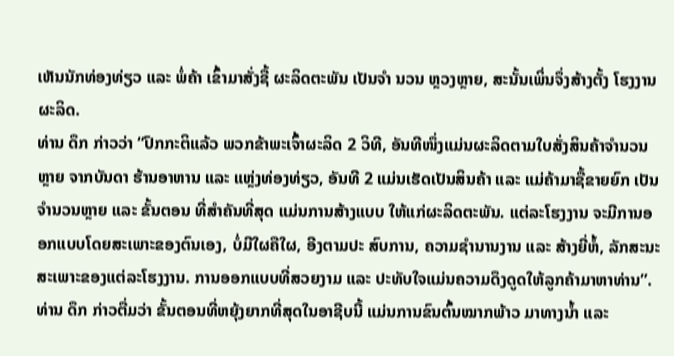ເຫັນນັກທ່ອງທ່ຽວ ແລະ ພໍ່ຄ້າ ເຂົ້າມາສັ່ງຊື້ ຜະລິດຕະພັນ ເປັນຈຳ ນວນ ຫຼວງຫຼາຍ, ສະນັ້ນເພິ່ນຈຶ່ງສ້າງຕັ້ງ ໂຮງງານຜະລິດ.
ທ່ານ ດຶກ ກ່າວວ່າ “ປົກກະຕິແລ້ວ ພວກຂ້າພະເຈົ້າຜະລິດ 2 ວິທີ, ອັນທີໜຶ່ງແມ່ນຜະລິດຕາມໃບສັ່ງສິນຄ້າຈຳນວນຫຼາຍ ຈາກບັນດາ ຮ້ານອາຫານ ແລະ ແຫຼ່ງທ່ອງທ່ຽວ, ອັນທີ 2 ແມ່ນເຮັດເປັນສິນຄ້າ ແລະ ແມ່ຄ້າມາຊື້ຂາຍຍົກ ເປັນຈຳນວນຫຼາຍ ແລະ ຂັ້ນຕອນ ທີ່ສໍາຄັນທີ່ສຸດ ແມ່ນການສ້າງແບບ ໃຫ້ແກ່ຜະລິດຕະພັນ. ແຕ່ລະໂຮງງານ ຈະມີການອອກແບບໂດຍສະເພາະຂອງຕົນເອງ, ບໍ່ມີໃຜຄືໃຜ, ອີງຕາມປະ ສົບການ, ຄວາມຊຳນານງານ ແລະ ສ້າງຍີ່ຫໍ້, ລັກສະນະສະເພາະຂອງແຕ່ລະໂຮງງານ. ການອອກແບບທີ່ສວຍງາມ ແລະ ປະທັບໃຈແມ່ນຄວາມດຶງດູດໃຫ້ລູກຄ້າມາຫາທ່ານ”.
ທ່ານ ດຶກ ກ່າວຕື່ມວ່າ ຂັ້ນຕອນທີ່ຫຍຸ້ງຍາກທີ່ສຸດໃນອາຊີບນີ້ ແມ່ນການຂົນຕົ້ນໝາກພ້າວ ມາທາງນໍ້າ ແລະ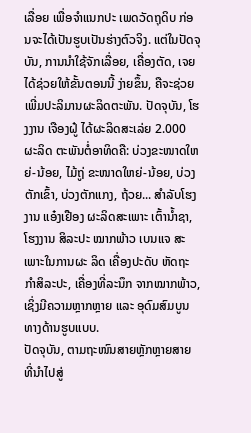ເລື່ອຍ ເພື່ອຈຳແນກປະ ເພດວັດຖຸດິບ ກ່ອນຈະໄດ້ເປັນຮູບເປັນຮ່າງຕົວຈິງ. ແຕ່ໃນປັດຈຸບັນ, ການນໍາໃຊ້ຈັກເລື່ອຍ, ເຄື່ອງຕັດ, ເຈຍ ໄດ້ຊ່ວຍໃຫ້ຂັ້ນຕອນນີ້ ງ່າຍຂຶ້ນ, ຄືຈະຊ່ວຍເພີ່ມປະລິມານຜະລິດຕະພັນ. ປັດຈຸບັນ, ໂຮງງານ ເຈືອງຝູ໋ ໄດ້ຜະລິດສະເລ່ຍ 2.000 ຜະລິດ ຕະພັນຕໍ່ອາທິດຄື: ບ່ວງຂະໜາດໃຫຍ່-ນ້ອຍ, ໄມ້ຖູ່ ຂະໜາດໃຫຍ່-ນ້ອຍ, ບ່ວງຕັກເຂົ້າ, ບ່ວງຕັກແກງ, ຖ້ວຍ... ສຳລັບໂຮງງານ ແອ໋ງເຢືອງ ຜະລິດສະເພາະ ເຕົ້ານໍ້າຊາ, ໂຮງງານ ສິລະປະ ໝາກພ້າວ ເບນແຈ ສະເພາະໃນການຜະ ລິດ ເຄື່ອງປະດັບ ຫັດຖະກຳສິລະປະ, ເຄື່ອງທີ່ລະນຶກ ຈາກໝາກພ້າວ, ເຊິ່ງມີຄວາມຫຼາກຫຼາຍ ແລະ ອຸດົມສົມບູນ ທາງດ້ານຮູບແບບ.
ປັດຈຸບັນ, ຕາມຖະໜົນສາຍຫຼັກຫຼາຍສາຍ ທີ່ນຳໄປສູ່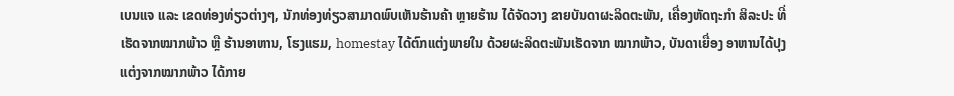ເບນແຈ ແລະ ເຂດທ່ອງທ່ຽວຕ່າງໆ, ນັກທ່ອງທ່ຽວສາມາດພົບເຫັນຮ້ານຄ້າ ຫຼາຍຮ້ານ ໄດ້ຈັດວາງ ຂາຍບັນດາຜະລິດຕະພັນ, ເຄື່ອງຫັດຖະກໍາ ສິລະປະ ທີ່ເຮັດຈາກໝາກພ້າວ ຫຼື ຮ້ານອາຫານ, ໂຮງແຮມ, homestay ໄດ້ຕົກແຕ່ງພາຍໃນ ດ້ວຍຜະລິດຕະພັນເຮັດຈາກ ໝາກພ້າວ, ບັນດາເຍື່ອງ ອາຫານໄດ້ປຸງແຕ່ງຈາກໝາກພ້າວ ໄດ້ກາຍ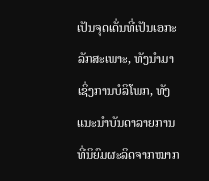ເປັນຈຸດເດັ່ນທີ່ເປັນເອກະລັກສະເພາະ, ທັງນຳມາເຊິ່ງການບໍລິໂພກ, ທັງແນະນຳບັນດາລາຍການທີ່ນິຍົມຜະລິດຈາກໝາກ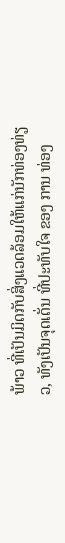ພ້າວ ທີ່ເປັນມິດກັບສິ່ງແວດລ້ອມໃຫ້ແກ່ນັກທ່ອງທ່ຽວ, ທັງເປັນຈຸດເດັ່ນ ທີ່ປະທັບໃຈ ຂອງ ການ ທ່ອງ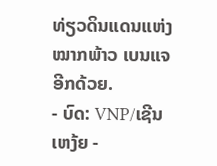ທ່ຽວດິນແດນແຫ່ງໝາກພ້າວ ເບນແຈ ອີກດ້ວຍ.
- ບົດ: VNP/ເຊີນເຫງ້ຍ -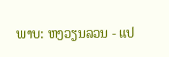ພາບ: ຫງວຽນລວນ - ແປ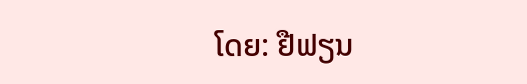ໂດຍ: ຢືຟຽນ